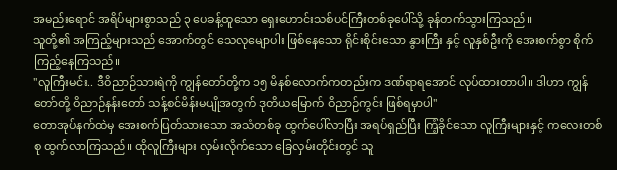အမည်းရောင် အရိပ်များစွာသည် ၃ ပေခန့်ထူသော ရှေးဟောင်းသစ်ပင်ကြီးတစ်ခုပေါ်သို့ ခုန်တက်သွားကြသည်။
သူတို့၏ အကြည့်များသည် အောက်တွင် သေလုမျောပါး ဖြစ်နေသော ရိုင်းစိုင်းသော နွားကြီး နှင့် လူနှစ်ဦးကို အေးစက်စွာ စိုက်ကြည့်နေကြသည်။
"လူကြီးမင်း.. ဒီဝိညာဉ်သားရဲကို ကျွန်တော်တို့က ၁၅ မိနစ်လောက်ကတည်းက ဒဏ်ရာရအောင် လုပ်ထားတာပါ။ ဒါဟာ ကျွန်တော်တို့ ဝိညာဉ်နန်းတော် သန့်စင်မိန်းမပျိုအတွက် ဒုတိယမြောက် ဝိညာဉ်ကွင်း ဖြစ်ရမှာပါ"
တောအုပ်နက်ထဲမှ အေးစက်ပြတ်သားသော အသံတစ်ခု ထွက်ပေါ်လာပြီး အရပ်ရှည်ပြီး ကြံ့ခိုင်သော လူကြီးများနှင့် ကလေးတစ်စု ထွက်လာကြသည်။ ထိုလူကြီးများ လှမ်းလိုက်သော ခြေလှမ်းတိုင်းတွင် သူ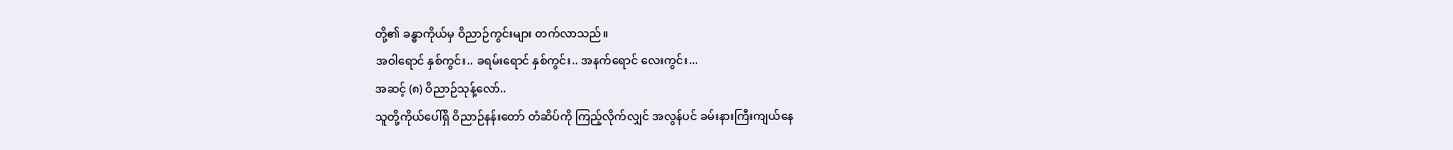တို့၏ ခန္ဓာကိုယ်မှ ဝိညာဉ်ကွင်းများ တက်လာသည်။
အဝါရောင် နှစ်ကွင်း.. ခရမ်းရောင် နှစ်ကွင်း.. အနက်ရောင် လေးကွင်း...
အဆင့် (၈) ဝိညာဉ်သုန့်လော်..
သူတို့ကိုယ်ပေါ်ရှိ ဝိညာဉ်နန်းတော် တံဆိပ်ကို ကြည့်လိုက်လျှင် အလွန်ပင် ခမ်းနားကြီးကျယ်နေ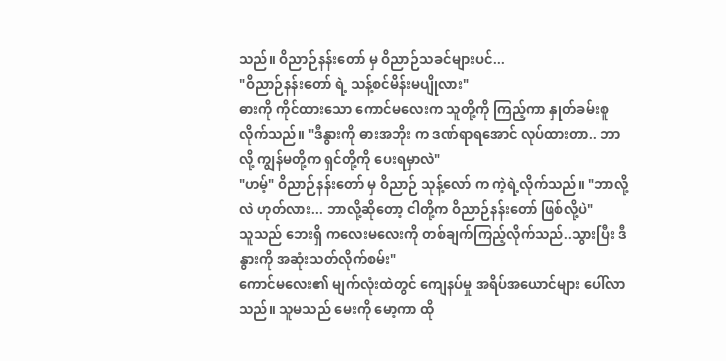သည်။ ဝိညာဉ်နန်းတော် မှ ဝိညာဉ်သခင်များပင်...
"ဝိညာဉ်နန်းတော် ရဲ့ သန့်စင်မိန်းမပျိုလား"
ဓားကို ကိုင်ထားသော ကောင်မလေးက သူတို့ကို ကြည့်ကာ နှုတ်ခမ်းစူလိုက်သည်။ "ဒီနွားကို ဓားအဘိုး က ဒဏ်ရာရအောင် လုပ်ထားတာ.. ဘာလို့ ကျွန်မတို့က ရှင်တို့ကို ပေးရမှာလဲ"
"ဟမ့်" ဝိညာဉ်နန်းတော် မှ ဝိညာဉ် သုန့်လော် က ကဲ့ရဲ့လိုက်သည်။ "ဘာလို့လဲ ဟုတ်လား... ဘာလို့ဆိုတော့ ငါတို့က ဝိညာဉ်နန်းတော် ဖြစ်လို့ပဲ"
သူသည် ဘေးရှိ ကလေးမလေးကို တစ်ချက်ကြည့်လိုက်သည်..သွားပြီး ဒီနွားကို အဆုံးသတ်လိုက်စမ်း"
ကောင်မလေး၏ မျက်လုံးထဲတွင် ကျေနပ်မှု အရိပ်အယောင်များ ပေါ်လာသည်။ သူမသည် မေးကို မော့ကာ ထို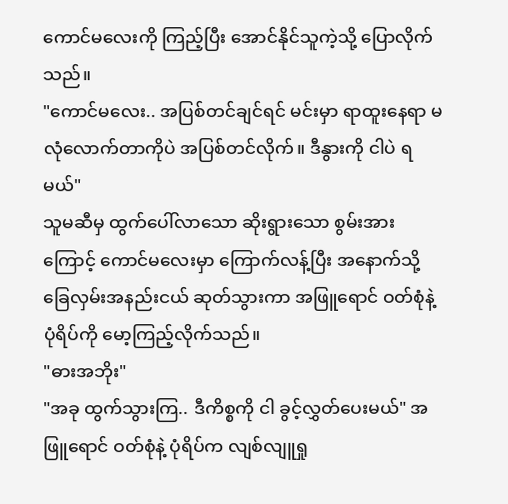ကောင်မလေးကို ကြည့်ပြီး အောင်နိုင်သူကဲ့သို့ ပြောလိုက်သည်။
"ကောင်မလေး.. အပြစ်တင်ချင်ရင် မင်းမှာ ရာထူးနေရာ မလုံလောက်တာကိုပဲ အပြစ်တင်လိုက်။ ဒီနွားကို ငါပဲ ရမယ်"
သူမဆီမှ ထွက်ပေါ်လာသော ဆိုးရွားသော စွမ်းအား ကြောင့် ကောင်မလေးမှာ ကြောက်လန့်ပြီး အနောက်သို့ ခြေလှမ်းအနည်းငယ် ဆုတ်သွားကာ အဖြူရောင် ဝတ်စုံနဲ့ ပုံရိပ်ကို မော့ကြည့်လိုက်သည်။
"ဓားအဘိုး"
"အခု ထွက်သွားကြ.. ဒီကိစ္စကို ငါ ခွင့်လွှတ်ပေးမယ်" အဖြူရောင် ဝတ်စုံနဲ့ ပုံရိပ်က လျစ်လျူရှု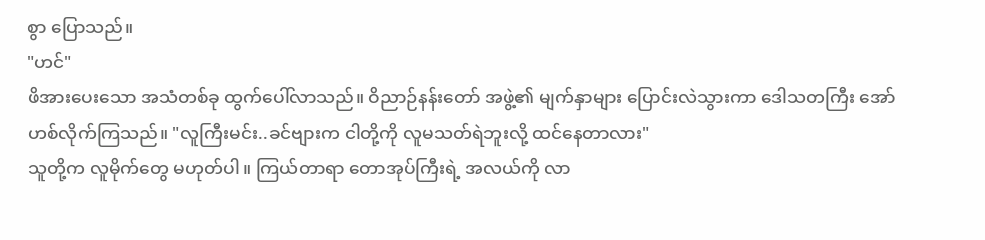စွာ ပြောသည်။
"ဟင်"
ဖိအားပေးသော အသံတစ်ခု ထွက်ပေါ်လာသည်။ ဝိညာဉ်နန်းတော် အဖွဲ့၏ မျက်နှာများ ပြောင်းလဲသွားကာ ဒေါသတကြီး အော်ဟစ်လိုက်ကြသည်။ "လူကြီးမင်း..ခင်ဗျားက ငါတို့ကို လူမသတ်ရဲဘူးလို့ ထင်နေတာလား"
သူတို့က လူမိုက်တွေ မဟုတ်ပါ။ ကြယ်တာရာ တောအုပ်ကြီးရဲ့ အလယ်ကို လာ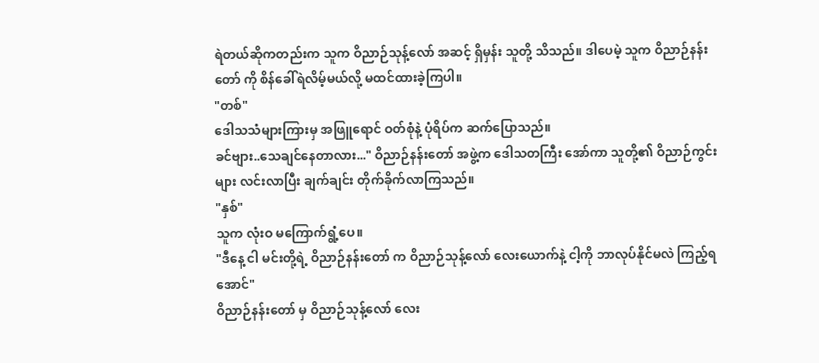ရဲတယ်ဆိုကတည်းက သူက ဝိညာဉ်သုန့်လော် အဆင့် ရှိမှန်း သူတို့ သိသည်။ ဒါပေမဲ့ သူက ဝိညာဉ်နန်းတော် ကို စိန်ခေါ်ရဲလိမ့်မယ်လို့ မထင်ထားခဲ့ကြပါ။
"တစ်"
ဒေါသသံများကြားမှ အဖြူရောင် ဝတ်စုံနဲ့ ပုံရိပ်က ဆက်ပြောသည်။
ခင်ဗျား..သေချင်နေတာလား..." ဝိညာဉ်နန်းတော် အဖွဲ့က ဒေါသတကြီး အော်ကာ သူတို့၏ ဝိညာဉ်ကွင်းများ လင်းလာပြီး ချက်ချင်း တိုက်ခိုက်လာကြသည်။
"နှစ်"
သူက လုံးဝ မကြောက်ရွံ့ပေ။
"ဒီနေ့ ငါ မင်းတို့ရဲ့ ဝိညာဉ်နန်းတော် က ဝိညာဉ်သုန့်လော် လေးယောက်နဲ့ ငါ့ကို ဘာလုပ်နိုင်မလဲ ကြည့်ရအောင်"
ဝိညာဉ်နန်းတော် မှ ဝိညာဉ်သုန့်လော် လေး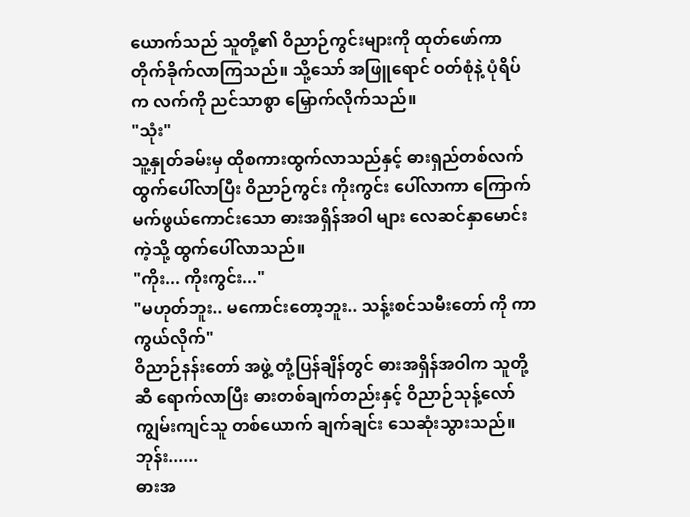ယောက်သည် သူတို့၏ ဝိညာဉ်ကွင်းများကို ထုတ်ဖော်ကာ တိုက်ခိုက်လာကြသည်။ သို့သော် အဖြူရောင် ဝတ်စုံနဲ့ ပုံရိပ်က လက်ကို ညင်သာစွာ မြှောက်လိုက်သည်။
"သုံး"
သူ့နှုတ်ခမ်းမှ ထိုစကားထွက်လာသည်နှင့် ဓားရှည်တစ်လက် ထွက်ပေါ်လာပြီး ဝိညာဉ်ကွင်း ကိုးကွင်း ပေါ်လာကာ ကြောက်မက်ဖွယ်ကောင်းသော ဓားအရှိန်အဝါ များ လေဆင်နှာမောင်းကဲ့သို့ ထွက်ပေါ်လာသည်။
"ကိုး... ကိုးကွင်း..."
"မဟုတ်ဘူး.. မကောင်းတော့ဘူး.. သန့်းစင်သမီးတော် ကို ကာကွယ်လိုက်"
ဝိညာဉ်နန်းတော် အဖွဲ့ တုံ့ပြန်ချိန်တွင် ဓားအရှိန်အဝါက သူတို့ဆီ ရောက်လာပြီး ဓားတစ်ချက်တည်းနှင့် ဝိညာဉ်သုန့်လော် ကျွမ်းကျင်သူ တစ်ယောက် ချက်ချင်း သေဆုံးသွားသည်။
ဘုန်း......
ဓားအ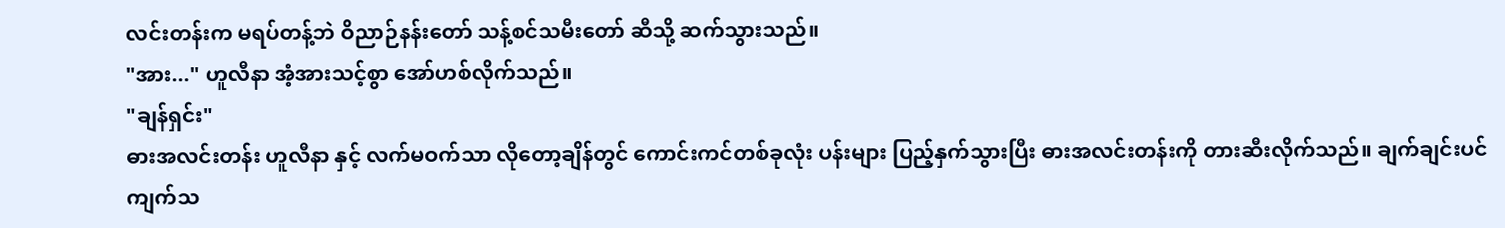လင်းတန်းက မရပ်တန့်ဘဲ ဝိညာဉ်နန်းတော် သန့်စင်သမီးတော် ဆီသို့ ဆက်သွားသည်။
"အား..." ဟူလီနာ အံ့အားသင့်စွာ အော်ဟစ်လိုက်သည်။
"ချန်ရှင်း"
ဓားအလင်းတန်း ဟူလီနာ နှင့် လက်မဝက်သာ လိုတော့ချိန်တွင် ကောင်းကင်တစ်ခုလုံး ပန်းများ ပြည့်နှက်သွားပြီး ဓားအလင်းတန်းကို တားဆီးလိုက်သည်။ ချက်ချင်းပင် ကျက်သ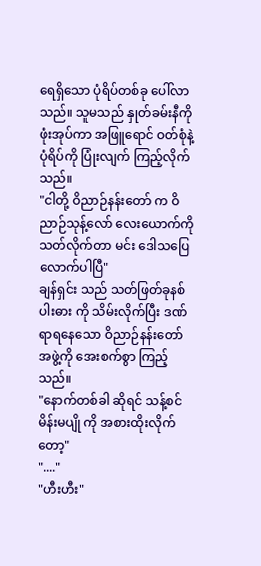ရေရှိသော ပုံရိပ်တစ်ခု ပေါ်လာသည်။ သူမသည် နှုတ်ခမ်းနီကို ဖုံးအုပ်ကာ အဖြူရောင် ဝတ်စုံနဲ့ ပုံရိပ်ကို ပြုံးလျက် ကြည့်လိုက်သည်။
"ငါတို့ ဝိညာဉ်နန်းတော် က ဝိညာဉ်သုန့်လော် လေးယောက်ကို သတ်လိုက်တာ မင်း ဒေါသပြေလောက်ပါပြီ"
ချန်ရှင်း သည် သတ်ဖြတ်ခုနစ်ပါးဓား ကို သိမ်းလိုက်ပြီး ဒဏ်ရာရနေသော ဝိညာဉ်နန်းတော် အဖွဲ့ကို အေးစက်စွာ ကြည့်သည်။
"နောက်တစ်ခါ ဆိုရင် သန့်စင်မိန်းမပျို ကို အစားထိုးလိုက်တော့"
"...."
"ဟီးဟီး"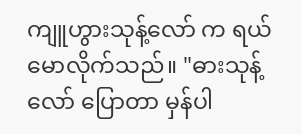ကျူဟွားသုန့်လော် က ရယ်မောလိုက်သည်။ "ဓားသုန့်လော် ပြောတာ မှန်ပါ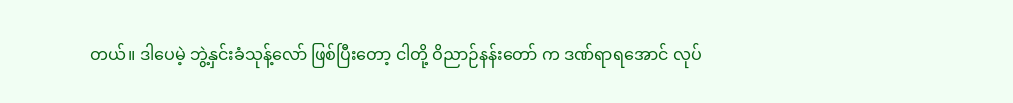တယ်။ ဒါပေမဲ့ ဘွဲ့နှင်းခံသုန့်လော် ဖြစ်ပြီးတော့ ငါတို့ ဝိညာဉ်နန်းတော် က ဒဏ်ရာရအောင် လုပ်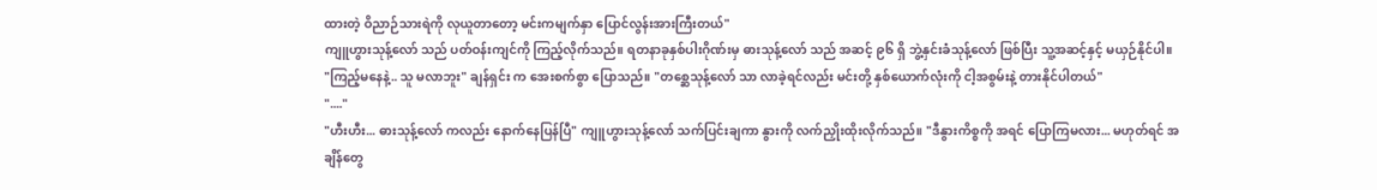ထားတဲ့ ဝိညာဉ်သားရဲကို လုယူတာတော့ မင်းကမျက်နှာ ပြောင်လွန်းအားကြီးတယ်"
ကျူဟွားသုန့်လော် သည် ပတ်ဝန်းကျင်ကို ကြည့်လိုက်သည်။ ရတနာခုနှစ်ပါးဂိုဏ်းမှ ဓားသုန့်လော် သည် အဆင့် ၉၆ ရှိ ဘွဲ့နှင်းခံသုန့်လော် ဖြစ်ပြီး သူ့အဆင့်နှင့် မယှဉ်နိုင်ပါ။
"ကြည့်မနေနဲ့.. သူ မလာဘူး" ချန်ရှင်း က အေးစက်စွာ ပြောသည်။ "တစ္ဆေသုန့်လော် သာ လာခဲ့ရင်လည်း မင်းတို့ နှစ်ယောက်လုံးကို ငါ့အစွမ်းနဲ့ တားနိုင်ပါတယ်"
"...."
"ဟီးဟီး... ဓားသုန့်လော် ကလည်း နောက်နေပြန်ပြီ" ကျူဟွားသုန့်လော် သက်ပြင်းချကာ နွားကို လက်ညှိုးထိုးလိုက်သည်။ "ဒီနွားကိစ္စကို အရင် ပြောကြမလား... မဟုတ်ရင် အချိန်တွေ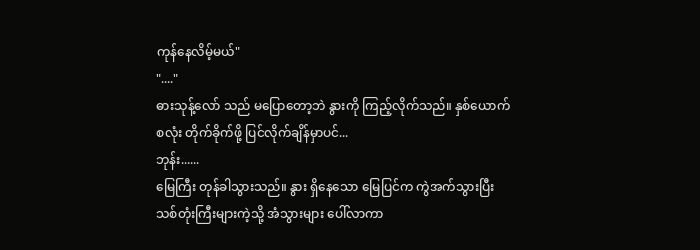ကုန်နေလိမ့်မယ်"
"...."
ဓားသုန့်လော် သည် မပြောတော့ဘဲ နွားကို ကြည့်လိုက်သည်။ နှစ်ယောက်စလုံး တိုက်ခိုက်ဖို့ ပြင်လိုက်ချိန်မှာပင်...
ဘုန်း......
မြေကြီး တုန်ခါသွားသည်။ နွား ရှိနေသော မြေပြင်က ကွဲအက်သွားပြီး သစ်တုံးကြီးများကဲ့သို့ အံသွားများ ပေါ်လာကာ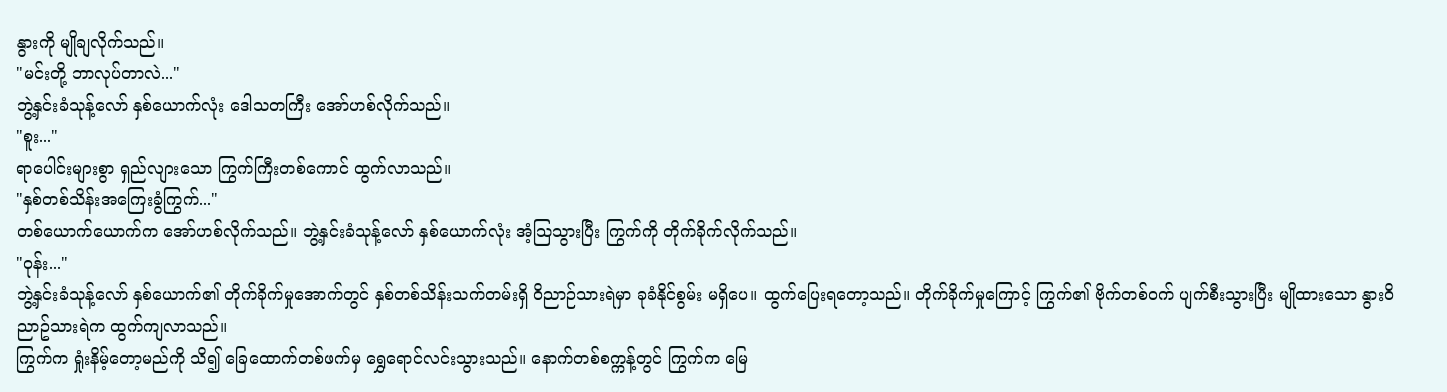နွားကို မျိုချလိုက်သည်။
"မင်းတို့ ဘာလုပ်တာလဲ..."
ဘွဲ့နှင်းခံသုန့်လော် နှစ်ယောက်လုံး ဒေါသတကြီး အော်ဟစ်လိုက်သည်။
"စူး..."
ရာပေါင်းများစွာ ရှည်လျားသော ကြွက်ကြီးတစ်ကောင် ထွက်လာသည်။
"နှစ်တစ်သိန်းအကြေးခွံကြွက်..."
တစ်ယောက်ယောက်က အော်ဟစ်လိုက်သည်။ ဘွဲ့နှင်းခံသုန့်လော် နှစ်ယောက်လုံး အံ့သြသွားပြီး ကြွက်ကို တိုက်ခိုက်လိုက်သည်။
"ဝုန်း..."
ဘွဲ့နှင်းခံသုန့်လော် နှစ်ယောက်၏ တိုက်ခိုက်မှုအောက်တွင် နှစ်တစ်သိန်းသက်တမ်းရှိ ဝိညာဉ်သားရဲမှာ ခုခံနိုင်စွမ်း မရှိပေ။ ထွက်ပြေးရတော့သည်။ တိုက်ခိုက်မှုကြောင့် ကြွက်၏ ဗိုက်တစ်ဝက် ပျက်စီးသွားပြီး မျိုထားသော နွား၀ိညာဥ်သားရဲက ထွက်ကျလာသည်။
ကြွက်က ရှုံးနိမ့်တော့မည်ကို သိ၍ ခြေထောက်တစ်ဖက်မှ ရွှေရောင်လင်းသွားသည်။ နောက်တစ်စက္ကန့်တွင် ကြွက်က မြေ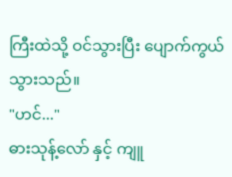ကြီးထဲသို့ ဝင်သွားပြီး ပျောက်ကွယ်သွားသည်။
"ဟင်..."
ဓားသုန့်လော် နှင့် ကျူ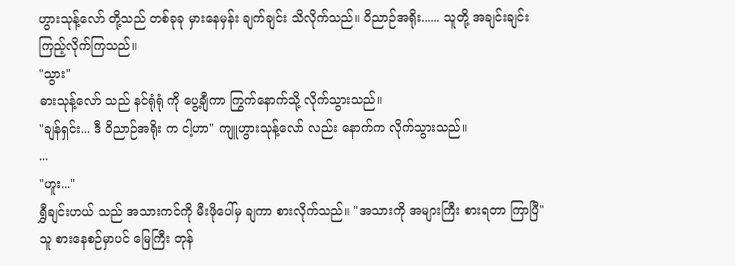ဟွားသုန့်လော် တို့သည် တစ်ခုခု မှားနေမှန်း ချက်ချင်း သိလိုက်သည်။ ဝိညာဉ်အရိုး...... သူတို့ အချင်းချင်း ကြည့်လိုက်ကြသည်။
"သွား"
ဓားသုန့်လော် သည် နင်ရုံရုံ ကို ပွေ့ချီကာ ကြွက်နောက်သို့ လိုက်သွားသည်။
"ချန်ရှင်း... ဒီ ဝိညာဉ်အရိုး က ငါ့ဟာ" ကျူဟွားသုန့်လော် လည်း နောက်က လိုက်သွားသည်။
...
"ဟူး..."
ရွှီချင်းဟယ် သည် အသားကင်ကို မီးဖိုပေါ်မှ ချကာ စားလိုက်သည်။ "အသားကို အများကြီး စားရတာ ကြာပြီ"
သူ စားနေစဉ်မှာပင် မြေကြီး တုန်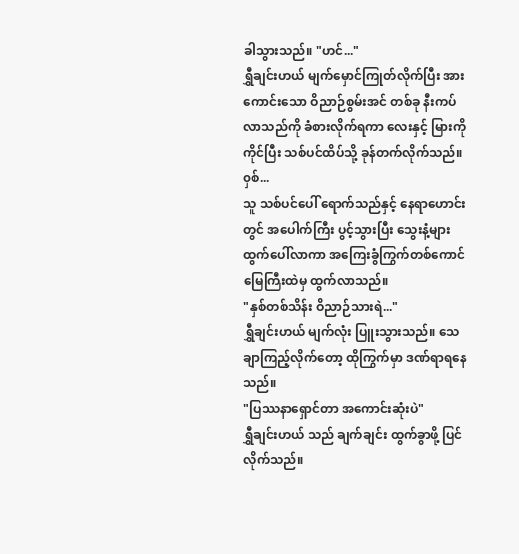ခါသွားသည်။ "ဟင်..."
ရွှီချင်းဟယ် မျက်မှောင်ကြုတ်လိုက်ပြီး အားကောင်းသော ဝိညာဉ်စွမ်းအင် တစ်ခု နီးကပ်လာသည်ကို ခံစားလိုက်ရကာ လေးနှင့် မြားကို ကိုင်ပြီး သစ်ပင်ထိပ်သို့ ခုန်တက်လိုက်သည်။
၀ှစ်...
သူ သစ်ပင်ပေါ် ရောက်သည်နှင့် နေရာဟောင်းတွင် အပေါက်ကြီး ပွင့်သွားပြီး သွေးနံ့များ ထွက်ပေါ်လာကာ အကြေးခွံကြွက်တစ်ကောင် မြေကြီးထဲမှ ထွက်လာသည်။
"နှစ်တစ်သိန်း ဝိညာဉ်သားရဲ..."
ရွှီချင်းဟယ် မျက်လုံး ပြူးသွားသည်။ သေချာကြည့်လိုက်တော့ ထိုကြွက်မှာ ဒဏ်ရာရနေသည်။
"ပြဿနာရှောင်တာ အကောင်းဆုံးပဲ"
ရွှီချင်းဟယ် သည် ချက်ချင်း ထွက်ခွာဖို့ ပြင်လိုက်သည်။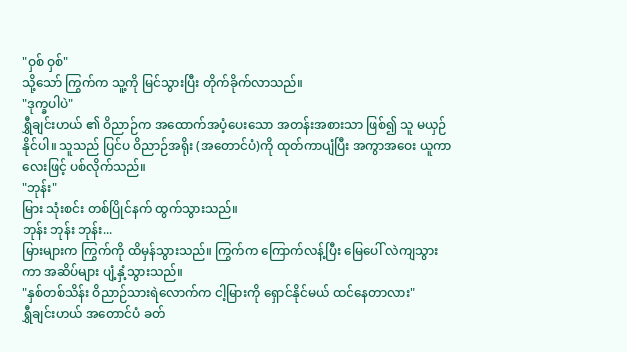"ဝှစ် ဝှစ်"
သို့သော် ကြွက်က သူ့ကို မြင်သွားပြီး တိုက်ခိုက်လာသည်။
"ဒုက္ခပါပဲ"
ရွှီချင်းဟယ် ၏ ဝိညာဉ်က အထောက်အပံ့ပေးသော အတန်းအစားသာ ဖြစ်၍ သူ မယှဉ်နိုင်ပါ။ သူသည် ပြင်ပ ဝိညာဉ်အရိုး (အတောင်ပံ)ကို ထုတ်ကာပျံပြီး အကွာအဝေး ယူကာ လေးဖြင့် ပစ်လိုက်သည်။
"ဘုန်း"
မြား သုံးစင်း တစ်ပြိုင်နက် ထွက်သွားသည်။
ဘုန်း ဘုန်း ဘုန်း...
မြားများက ကြွက်ကို ထိမှန်သွားသည်။ ကြွက်က ကြောက်လန့်ပြီး မြေပေါ် လဲကျသွားကာ အဆိပ်များ ပျံ့နှံ့သွားသည်။
"နှစ်တစ်သိန်း ဝိညာဉ်သားရဲလောက်က ငါ့မြားကို ရှောင်နိုင်မယ် ထင်နေတာလား"
ရွှီချင်းဟယ် အတောင်ပံ ခတ်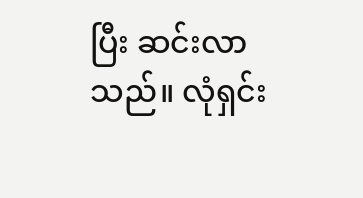ပြီး ဆင်းလာသည်။ လုံရှင်း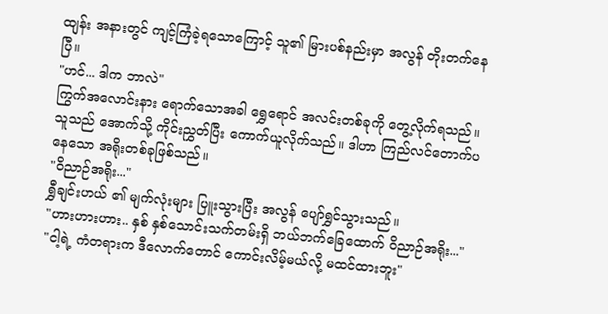ထျန်း အနားတွင် ကျင့်ကြံခဲ့ရသောကြောင့် သူ၏ မြားပစ်နည်းမှာ အလွန် တိုးတက်နေပြီ။
"ဟင်... ဒါက ဘာလဲ"
ကြွက်အလောင်းနား ရောက်သောအခါ ရွှေရောင် အလင်းတစ်ခုကို တွေ့လိုက်ရသည်။ သူသည် အောက်သို့ ကိုင်းညွှတ်ပြီး ကောက်ယူလိုက်သည်။ ဒါဟာ ကြည်လင်တောက်ပနေသော အရိုးတစ်ခုဖြစ်သည်။
"ဝိညာဉ်အရိုး..."
ရွှီချင်းဟယ် ၏ မျက်လုံးများ ပြူးသွားပြီး အလွန် ပျော်ရွှင်သွားသည်။
"ဟားဟားဟား.. နှစ် နှစ်သောင်းသက်တမ်းရှိ ဘယ်ဘက်ခြေထောက် ဝိညာဉ်အရိုး..."
"ငါ့ရဲ့ ကံတရားက ဒီလောက်တောင် ကောင်းလိမ့်မယ်လို့ မထင်ထားဘူး"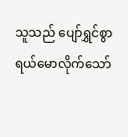သူသည် ပျော်ရွှင်စွာ ရယ်မောလိုက်သော်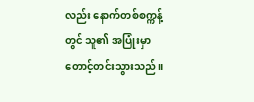လည်း နောက်တစ်စက္ကန့်တွင် သူ၏ အပြုံးမှာ တောင့်တင်းသွားသည်။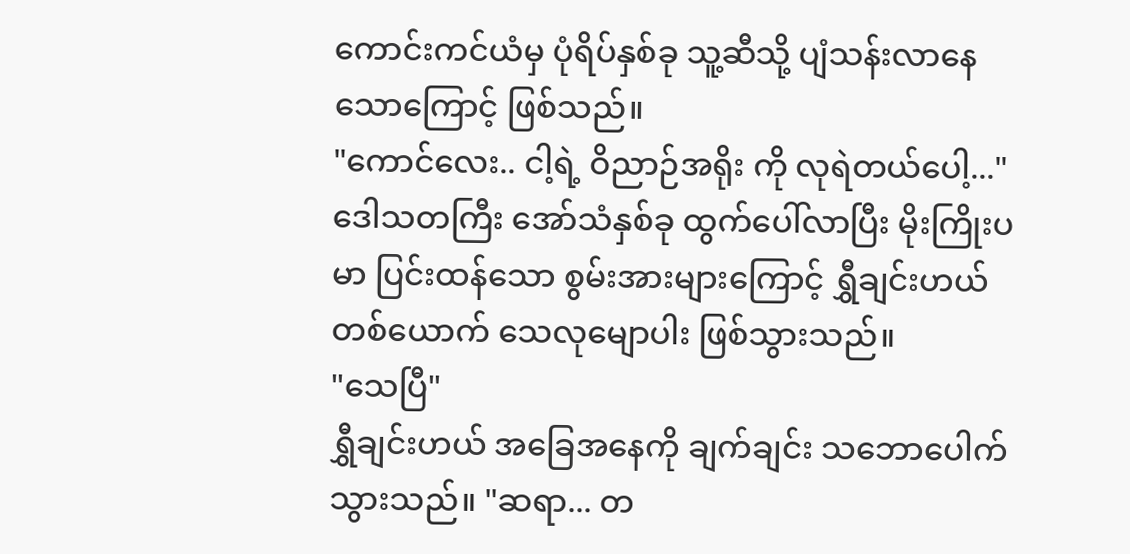ကောင်းကင်ယံမှ ပုံရိပ်နှစ်ခု သူ့ဆီသို့ ပျံသန်းလာနေသောကြောင့် ဖြစ်သည်။
"ကောင်လေး.. ငါ့ရဲ့ ဝိညာဉ်အရိုး ကို လုရဲတယ်ပေါ့..."
ဒေါသတကြီး အော်သံနှစ်ခု ထွက်ပေါ်လာပြီး မိုးကြိုးပမာ ပြင်းထန်သော စွမ်းအားများကြောင့် ရွှီချင်းဟယ် တစ်ယောက် သေလုမျောပါး ဖြစ်သွားသည်။
"သေပြီ"
ရွှီချင်းဟယ် အခြေအနေကို ချက်ချင်း သဘောပေါက်သွားသည်။ "ဆရာ... တ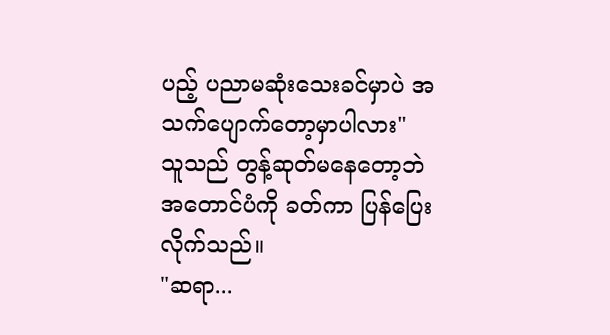ပည့် ပညာမဆုံးသေးခင်မှာပဲ အသက်ပျောက်တော့မှာပါလား"
သူသည် တွန့်ဆုတ်မနေတော့ဘဲ အတောင်ပံကို ခတ်ကာ ပြန်ပြေးလိုက်သည်။
"ဆရာ...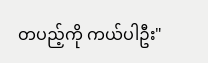တပည့်ကို ကယ်ပါဦး"